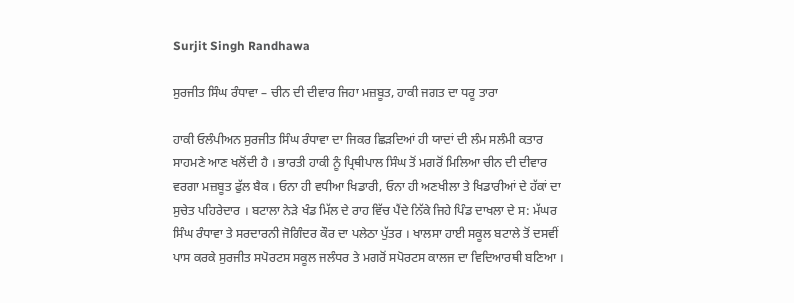Surjit Singh Randhawa

ਸੁਰਜੀਤ ਸਿੰਘ ਰੰਧਾਵਾ – ਚੀਨ ਦੀ ਦੀਵਾਰ ਜਿਹਾ ਮਜ਼ਬੂਤ, ਹਾਕੀ ਜਗਤ ਦਾ ਧਰੂ ਤਾਰਾ

ਹਾਕੀ ਓਲੰਪੀਅਨ ਸੁਰਜੀਤ ਸਿੰਘ ਰੰਧਾਵਾ ਦਾ ਜਿਕਰ ਛਿੜਦਿਆਂ ਹੀ ਯਾਦਾਂ ਦੀ ਲੰਮ ਸਲੰਮੀ ਕਤਾਰ ਸਾਹਮਣੇ ਆਣ ਖਲੋਂਦੀ ਹੈ । ਭਾਰਤੀ ਹਾਕੀ ਨੂੰ ਪ੍ਰਿਥੀਪਾਲ ਸਿੰਘ ਤੋਂ ਮਗਰੋਂ ਮਿਲਿਆ ਚੀਨ ਦੀ ਦੀਵਾਰ ਵਰਗਾ ਮਜ਼ਬੂਤ ਫੁੱਲ ਬੈਕ । ਓਨਾ ਹੀ ਵਧੀਆ ਖਿਡਾਰੀ, ਓਨਾ ਹੀ ਅਣਖੀਲਾ ਤੇ ਖਿਡਾਰੀਆਂ ਦੇ ਹੱਕਾਂ ਦਾ ਸੁਚੇਤ ਪਹਿਰੇਦਾਰ । ਬਟਾਲਾ ਨੇੜੇ ਖੰਡ ਮਿੱਲ ਦੇ ਰਾਹ ਵਿੱਚ ਪੈਂਦੇ ਨਿੱਕੇ ਜਿਹੇ ਪਿੰਡ ਦਾਖਲਾ ਦੇ ਸ: ਮੱਘਰ ਸਿੰਘ ਰੰਧਾਵਾ ਤੇ ਸਰਦਾਰਨੀ ਜੋਗਿੰਦਰ ਕੌਰ ਦਾ ਪਲੇਠਾ ਪੁੱਤਰ । ਖਾਲਸਾ ਹਾਈ ਸਕੂਲ ਬਟਾਲੇ ਤੋਂ ਦਸਵੀਂ ਪਾਸ ਕਰਕੇ ਸੁਰਜੀਤ ਸਪੋਰਟਸ ਸਕੂਲ ਜਲੰਧਰ ਤੇ ਮਗਰੋਂ ਸਪੋਰਟਸ ਕਾਲਜ ਦਾ ਵਿਦਿਆਰਥੀ ਬਣਿਆ ।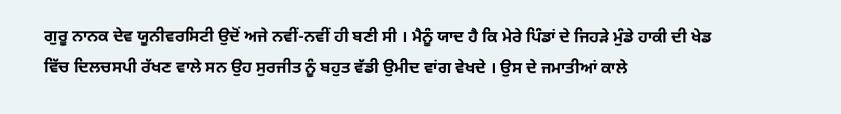ਗੁਰੂ ਨਾਨਕ ਦੇਵ ਯੂਨੀਵਰਸਿਟੀ ਉਦੋਂ ਅਜੇ ਨਵੀਂ-ਨਵੀਂ ਹੀ ਬਣੀ ਸੀ । ਮੈਨੂੰ ਯਾਦ ਹੈ ਕਿ ਮੇਰੇ ਪਿੰਡਾਂ ਦੇ ਜਿਹੜੇ ਮੁੰਡੇ ਹਾਕੀ ਦੀ ਖੇਡ ਵਿੱਚ ਦਿਲਚਸਪੀ ਰੱਖਣ ਵਾਲੇ ਸਨ ਉਹ ਸੁਰਜੀਤ ਨੂੰ ਬਹੁਤ ਵੱਡੀ ਉਮੀਦ ਵਾਂਗ ਵੇਖਦੇ । ਉਸ ਦੇ ਜਮਾਤੀਆਂ ਕਾਲੇ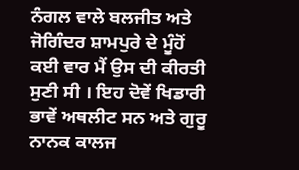ਨੰਗਲ ਵਾਲੇ ਬਲਜੀਤ ਅਤੇ ਜੋਗਿੰਦਰ ਸ਼ਾਮਪੁਰੇ ਦੇ ਮੂੰਹੋਂ ਕਈ ਵਾਰ ਮੈਂ ਉਸ ਦੀ ਕੀਰਤੀ ਸੁਣੀ ਸੀ । ਇਹ ਦੋਵੇਂ ਖਿਡਾਰੀ ਭਾਵੇਂ ਅਥਲੀਟ ਸਨ ਅਤੇ ਗੁਰੂ ਨਾਨਕ ਕਾਲਜ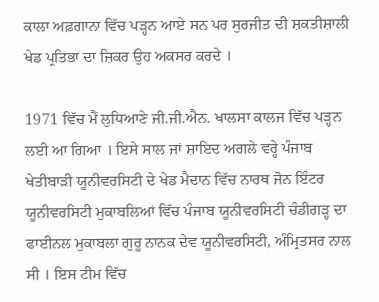ਕਾਲਾ ਅਫ਼ਗਾਨਾ ਵਿੱਚ ਪੜ੍ਹਨ ਆਏ ਸਨ ਪਰ ਸੁਰਜੀਤ ਦੀ ਸ਼ਕਤੀਸ਼ਾਲੀ ਖੇਡ ਪ੍ਰਤਿਭਾ ਦਾ ਜ਼ਿਕਰ ਉਹ ਅਕਸਰ ਕਰਦੇ ।

1971 ਵਿੱਚ ਮੈਂ ਲੁਧਿਆਣੇ ਜੀ.ਜੀ.ਐਨ. ਖਾਲਸਾ ਕਾਲਜ ਵਿੱਚ ਪੜ੍ਹਨ ਲਈ ਆ ਗਿਆ । ਇਸੇ ਸਾਲ ਜਾਂ ਸ਼ਾਇਦ ਅਗਲੇ ਵਰ੍ਹੇ ਪੰਜਾਬ ਖੇਤੀਬਾੜੀ ਯੂਨੀਵਰਸਿਟੀ ਦੇ ਖੇਡ ਮੈਦਾਨ ਵਿੱਚ ਨਾਰਥ ਜੋਨ ਇੰਟਰ ਯੂਨੀਵਰਸਿਟੀ ਮੁਕਾਬਲਿਆਂ ਵਿੱਚ ਪੰਜਾਬ ਯੂਨੀਵਰਸਿਟੀ ਚੰਡੀਗੜ੍ਹ ਦਾ ਫਾਈਨਲ ਮੁਕਾਬਲਾ ਗੁਰੂ ਨਾਨਕ ਦੇਵ ਯੂਨੀਵਰਸਿਟੀ, ਅੰਮ੍ਰਿਤਸਰ ਨਾਲ ਸੀ । ਇਸ ਟੀਮ ਵਿੱਚ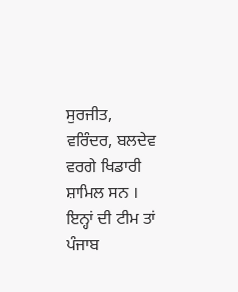ਸੁਰਜੀਤ, ਵਰਿੰਦਰ, ਬਲਦੇਵ ਵਰਗੇ ਖਿਡਾਰੀ ਸ਼ਾਮਿਲ ਸਨ । ਇਨ੍ਹਾਂ ਦੀ ਟੀਮ ਤਾਂ ਪੰਜਾਬ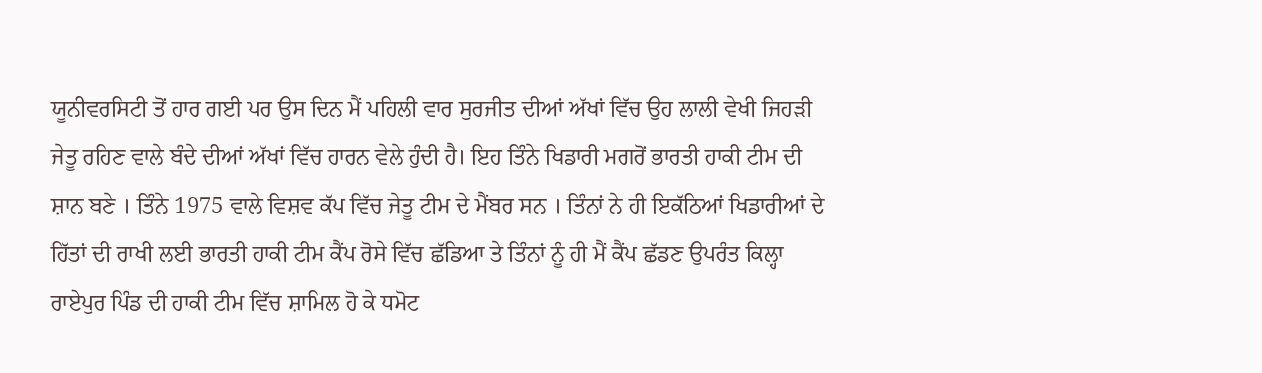ਯੂਨੀਵਰਸਿਟੀ ਤੋਂ ਹਾਰ ਗਈ ਪਰ ਉਸ ਦਿਨ ਮੈਂ ਪਹਿਲੀ ਵਾਰ ਸੁਰਜੀਤ ਦੀਆਂ ਅੱਖਾਂ ਵਿੱਚ ਉਹ ਲਾਲੀ ਵੇਖੀ ਜਿਹੜੀ ਜੇਤੂ ਰਹਿਣ ਵਾਲੇ ਬੰਦੇ ਦੀਆਂ ਅੱਖਾਂ ਵਿੱਚ ਹਾਰਨ ਵੇਲੇ ਹੁੰਦੀ ਹੈ। ਇਹ ਤਿੰਨੇ ਖਿਡਾਰੀ ਮਗਰੋਂ ਭਾਰਤੀ ਹਾਕੀ ਟੀਮ ਦੀ ਸ਼ਾਨ ਬਣੇ । ਤਿੰਨੇ 1975 ਵਾਲੇ ਵਿਸ਼ਵ ਕੱਪ ਵਿੱਚ ਜੇਤੂ ਟੀਮ ਦੇ ਮੈਂਬਰ ਸਨ । ਤਿੰਨਾਂ ਨੇ ਹੀ ਇਕੱਠਿਆਂ ਖਿਡਾਰੀਆਂ ਦੇ ਹਿੱਤਾਂ ਦੀ ਰਾਖੀ ਲਈ ਭਾਰਤੀ ਹਾਕੀ ਟੀਮ ਕੈਂਪ ਰੋਸੇ ਵਿੱਚ ਛੱਡਿਆ ਤੇ ਤਿੰਨਾਂ ਨੂੰ ਹੀ ਮੈਂ ਕੈਂਪ ਛੱਡਣ ਉਪਰੰਤ ਕਿਲ੍ਹਾ ਰਾਏਪੁਰ ਪਿੰਡ ਦੀ ਹਾਕੀ ਟੀਮ ਵਿੱਚ ਸ਼ਾਮਿਲ ਹੋ ਕੇ ਧਮੋਟ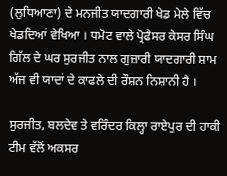(ਲੁਧਿਆਣਾ) ਦੇ ਮਨਜੀਤ ਯਾਦਗਾਰੀ ਖੇਡ ਮੇਲੇ ਵਿੱਚ ਖੇਡਦਿਆਂ ਵੇਖਿਆ । ਧਮੋਟ ਵਾਲੇ ਪ੍ਰੋਫੈਸਰ ਕੇਸਰ ਸਿੰਘ ਗਿੱਲ ਦੇ ਘਰ ਸੁਰਜੀਤ ਨਾਲ ਗੁਜ਼ਾਰੀ ਯਾਦਗਾਰੀ ਸ਼ਾਮ ਅੱਜ ਵੀ ਯਾਦਾਂ ਦੇ ਕਾਫਲੇ ਦੀ ਰੌਸ਼ਨ ਨਿਸ਼ਾਨੀ ਹੈ ।

ਸੁਰਜੀਤ, ਬਲਦੇਵ ਤੇ ਵਰਿੰਦਰ ਕਿਲ੍ਹਾ ਰਾਏਪੁਰ ਦੀ ਹਾਕੀ ਟੀਮ ਵੱਲੋਂ ਅਕਸਰ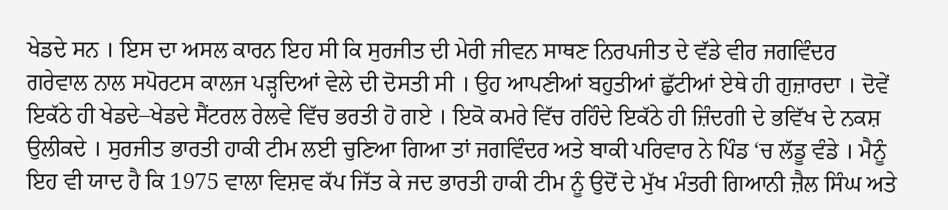ਖੇਡਦੇ ਸਨ । ਇਸ ਦਾ ਅਸਲ ਕਾਰਨ ਇਹ ਸੀ ਕਿ ਸੁਰਜੀਤ ਦੀ ਮੇਰੀ ਜੀਵਨ ਸਾਥਣ ਨਿਰਪਜੀਤ ਦੇ ਵੱਡੇ ਵੀਰ ਜਗਵਿੰਦਰ ਗਰੇਵਾਲ ਨਾਲ ਸਪੋਰਟਸ ਕਾਲਜ ਪੜ੍ਹਦਿਆਂ ਵੇਲੇ ਦੀ ਦੋਸਤੀ ਸੀ । ਉਹ ਆਪਣੀਆਂ ਬਹੁਤੀਆਂ ਛੁੱਟੀਆਂ ਏਥੇ ਹੀ ਗੁਜ਼ਾਰਦਾ । ਦੋਵੇਂ ਇਕੱਠੇ ਹੀ ਖੇਡਦੇ–ਖੇਡਦੇ ਸੈਂਟਰਲ ਰੇਲਵੇ ਵਿੱਚ ਭਰਤੀ ਹੋ ਗਏ । ਇਕੋ ਕਮਰੇ ਵਿੱਚ ਰਹਿੰਦੇ ਇਕੱਠੇ ਹੀ ਜ਼ਿੰਦਗੀ ਦੇ ਭਵਿੱਖ ਦੇ ਨਕਸ਼ ਉਲੀਕਦੇ । ਸੁਰਜੀਤ ਭਾਰਤੀ ਹਾਕੀ ਟੀਮ ਲਈ ਚੁਣਿਆ ਗਿਆ ਤਾਂ ਜਗਵਿੰਦਰ ਅਤੇ ਬਾਕੀ ਪਰਿਵਾਰ ਨੇ ਪਿੰਡ ‘ਚ ਲੱਡੂ ਵੰਡੇ । ਮੈਨੂੰ ਇਹ ਵੀ ਯਾਦ ਹੈ ਕਿ 1975 ਵਾਲਾ ਵਿਸ਼ਵ ਕੱਪ ਜਿੱਤ ਕੇ ਜਦ ਭਾਰਤੀ ਹਾਕੀ ਟੀਮ ਨੂੰ ਉਦੋਂ ਦੇ ਮੁੱਖ ਮੰਤਰੀ ਗਿਆਨੀ ਜ਼ੈਲ ਸਿੰਘ ਅਤੇ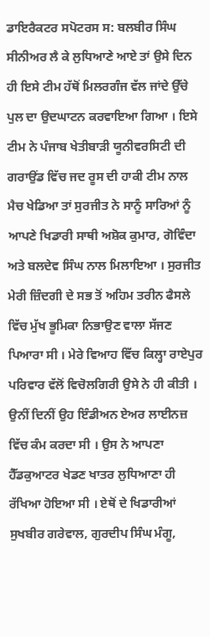ਡਾਇਰੈਕਟਰ ਸਪੋਟਰਸ ਸ: ਬਲਬੀਰ ਸਿੰਘ ਸੀਨੀਅਰ ਲੈ ਕੇ ਲੁਧਿਆਣੇ ਆਏ ਤਾਂ ਉਸੇ ਦਿਨ ਹੀ ਇਸੇ ਟੀਮ ਹੱਥੋਂ ਮਿਲਰਗੰਜ ਵੱਲ ਜਾਂਦੇ ਉੱਚੇ ਪੁਲ ਦਾ ਉਦਘਾਟਨ ਕਰਵਾਇਆ ਗਿਆ । ਇਸੇ ਟੀਮ ਨੇ ਪੰਜਾਬ ਖੇਤੀਬਾੜੀ ਯੂਨੀਵਰਸਿਟੀ ਦੀ ਗਰਾਉਂਡ ਵਿੱਚ ਜਦ ਰੂਸ ਦੀ ਹਾਕੀ ਟੀਮ ਨਾਲ ਮੈਚ ਖੇਡਿਆ ਤਾਂ ਸੁਰਜੀਤ ਨੇ ਸਾਨੂੰ ਸਾਰਿਆਂ ਨੂੰ ਆਪਣੇ ਖਿਡਾਰੀ ਸਾਥੀ ਅਸ਼ੋਕ ਕੁਮਾਰ, ਗੋਵਿੰਦਾ ਅਤੇ ਬਲਦੇਵ ਸਿੰਘ ਨਾਲ ਮਿਲਾਇਆ । ਸੁਰਜੀਤ ਮੇਰੀ ਜ਼ਿੰਦਗੀ ਦੇ ਸਭ ਤੋਂ ਅਹਿਮ ਤਰੀਨ ਫੈਸਲੇ ਵਿੱਚ ਮੁੱਖ ਭੂਮਿਕਾ ਨਿਭਾਉਣ ਵਾਲਾ ਸੱਜਣ ਪਿਆਰਾ ਸੀ । ਮੇਰੇ ਵਿਆਹ ਵਿੱਚ ਕਿਲ੍ਹਾ ਰਾਏਪੁਰ ਪਰਿਵਾਰ ਵੱਲੋਂ ਵਿਚੋਲਗਿਰੀ ਉਸੇ ਨੇ ਹੀ ਕੀਤੀ । ਉਨੀਂ ਦਿਨੀਂ ਉਹ ਇੰਡੀਅਨ ਏਅਰ ਲਾਈਨਜ਼ ਵਿੱਚ ਕੰਮ ਕਰਦਾ ਸੀ । ਉਸ ਨੇ ਆਪਣਾ ਹੈੱਡਕੁਆਟਰ ਖੇਡਣ ਖਾਤਰ ਲੁਧਿਆਣਾ ਹੀ ਰੱਖਿਆ ਹੋਇਆ ਸੀ । ਏਥੋਂ ਦੇ ਖਿਡਾਰੀਆਂ ਸੁਖਬੀਰ ਗਰੇਵਾਲ, ਗੁਰਦੀਪ ਸਿੰਘ ਮੰਗੂ,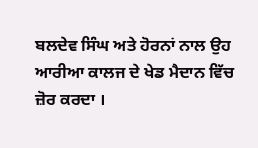ਬਲਦੇਵ ਸਿੰਘ ਅਤੇ ਹੋਰਨਾਂ ਨਾਲ ਉਹ ਆਰੀਆ ਕਾਲਜ ਦੇ ਖੇਡ ਮੈਦਾਨ ਵਿੱਚ ਜ਼ੋਰ ਕਰਦਾ ।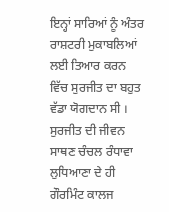ਇਨ੍ਹਾਂ ਸਾਰਿਆਂ ਨੂੰ ਅੰਤਰ ਰਾਸ਼ਟਰੀ ਮੁਕਾਬਲਿਆਂ ਲਈ ਤਿਆਰ ਕਰਨ ਵਿੱਚ ਸੁਰਜੀਤ ਦਾ ਬਹੁਤ ਵੱਡਾ ਯੋਗਦਾਨ ਸੀ । ਸੁਰਜੀਤ ਦੀ ਜੀਵਨ ਸਾਥਣ ਚੰਚਲ ਰੰਧਾਵਾ ਲੁਧਿਆਣਾ ਦੇ ਹੀ ਗੌਰਮਿੰਟ ਕਾਲਜ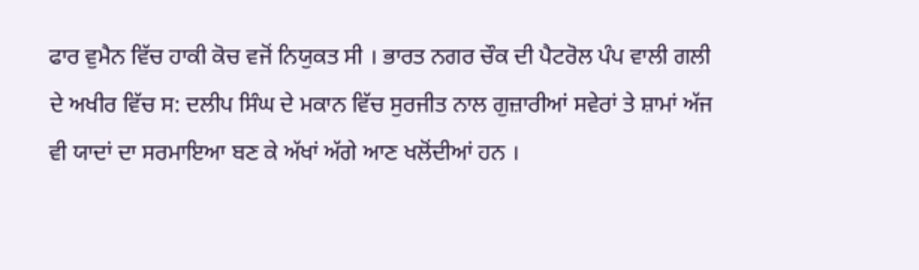ਫਾਰ ਵੁਮੈਨ ਵਿੱਚ ਹਾਕੀ ਕੋਚ ਵਜੋਂ ਨਿਯੁਕਤ ਸੀ । ਭਾਰਤ ਨਗਰ ਚੌਕ ਦੀ ਪੈਟਰੋਲ ਪੰਪ ਵਾਲੀ ਗਲੀ ਦੇ ਅਖੀਰ ਵਿੱਚ ਸ: ਦਲੀਪ ਸਿੰਘ ਦੇ ਮਕਾਨ ਵਿੱਚ ਸੁਰਜੀਤ ਨਾਲ ਗੁਜ਼ਾਰੀਆਂ ਸਵੇਰਾਂ ਤੇ ਸ਼ਾਮਾਂ ਅੱਜ ਵੀ ਯਾਦਾਂ ਦਾ ਸਰਮਾਇਆ ਬਣ ਕੇ ਅੱਖਾਂ ਅੱਗੇ ਆਣ ਖਲੋਂਦੀਆਂ ਹਨ ।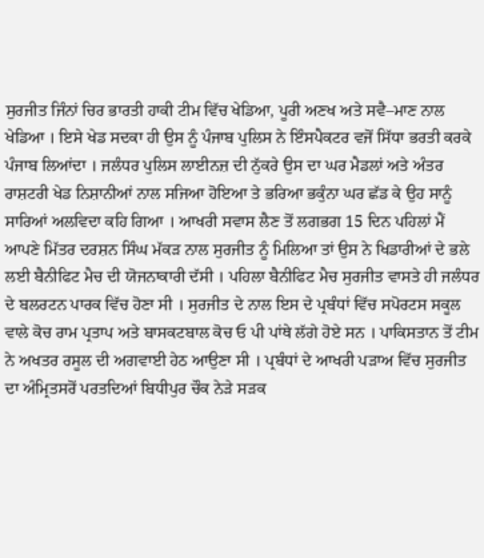ਸੁਰਜੀਤ ਜਿੰਨਾਂ ਚਿਰ ਭਾਰਤੀ ਹਾਕੀ ਟੀਮ ਵਿੱਚ ਖੇਡਿਆ, ਪੂਰੀ ਅਣਖ ਅਤੇ ਸਵੈ–ਮਾਣ ਨਾਲ ਖੇਡਿਆ । ਇਸੇ ਖੇਡ ਸਦਕਾ ਹੀ ਉਸ ਨੂੰ ਪੰਜਾਬ ਪੁਲਿਸ ਨੇ ਇੰਸਪੈਕਟਰ ਵਜੋਂ ਸਿੱਧਾ ਭਰਤੀ ਕਰਕੇ ਪੰਜਾਬ ਲਿਆਂਦਾ । ਜਲੰਧਰ ਪੁਲਿਸ ਲਾਈਨਜ਼ ਦੀ ਨੁੱਕਰੇ ਉਸ ਦਾ ਘਰ ਮੈਡਲਾਂ ਅਤੇ ਅੰਤਰ ਰਾਸ਼ਟਰੀ ਖੇਡ ਨਿਸ਼ਾਨੀਆਂ ਨਾਲ ਸਜਿਆ ਹੋਇਆ ਤੇ ਭਰਿਆ ਭਕੁੰਨਾ ਘਰ ਛੱਡ ਕੇ ਉਹ ਸਾਨੂੰ ਸਾਰਿਆਂ ਅਲਵਿਦਾ ਕਹਿ ਗਿਆ । ਆਖਰੀ ਸਵਾਸ ਲੈਣ ਤੋਂ ਲਗਭਗ 15 ਦਿਨ ਪਹਿਲਾਂ ਮੈਂ ਆਪਣੇ ਮਿੱਤਰ ਦਰਸ਼ਨ ਸਿੰਘ ਮੱਕੜ ਨਾਲ ਸੁਰਜੀਤ ਨੂੰ ਮਿਲਿਆ ਤਾਂ ਉਸ ਨੇ ਖਿਡਾਰੀਆਂ ਦੇ ਭਲੇ ਲਈ ਬੈਨੀਫਿਟ ਮੈਚ ਦੀ ਯੋਜਨਾਕਾਰੀ ਦੱਸੀ । ਪਹਿਲਾ ਬੈਨੀਫਿਟ ਮੈਚ ਸੁਰਜੀਤ ਵਾਸਤੇ ਹੀ ਜਲੰਧਰ ਦੇ ਬਲਰਟਨ ਪਾਰਕ ਵਿੱਚ ਹੋਣਾ ਸੀ । ਸੁਰਜੀਤ ਦੇ ਨਾਲ ਇਸ ਦੇ ਪ੍ਰਬੰਧਾਂ ਵਿੱਚ ਸਪੋਰਟਸ ਸਕੂਲ ਵਾਲੇ ਕੋਚ ਰਾਮ ਪ੍ਰਤਾਪ ਅਤੇ ਬਾਸਕਟਬਾਲ ਕੋਚ ਓ ਪੀ ਪਾਂਥੇ ਲੱਗੇ ਹੋਏ ਸਨ । ਪਾਕਿਸਤਾਨ ਤੋਂ ਟੀਮ ਨੇ ਅਖਤਰ ਰਸੂਲ ਦੀ ਅਗਵਾਈ ਹੇਠ ਆਉਣਾ ਸੀ । ਪ੍ਰਬੰਧਾਂ ਦੇ ਆਖਰੀ ਪੜਾਅ ਵਿੱਚ ਸੁਰਜੀਤ ਦਾ ਅੰਮ੍ਰਿਤਸਰੋਂ ਪਰਤਦਿਆਂ ਬਿਧੀਪੁਰ ਚੌਕ ਨੇੜੇ ਸੜਕ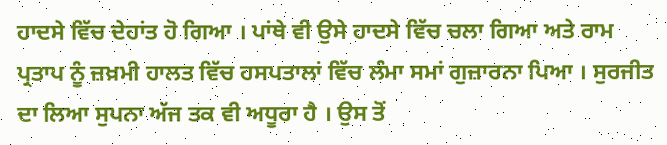ਹਾਦਸੇ ਵਿੱਚ ਦੇਹਾਂਤ ਹੋ ਗਿਆ । ਪਾਂਥੇ ਵੀ ਉਸੇ ਹਾਦਸੇ ਵਿੱਚ ਚਲਾ ਗਿਆ ਅਤੇ ਰਾਮ ਪ੍ਰਤਾਪ ਨੂੰ ਜ਼ਖ਼ਮੀ ਹਾਲਤ ਵਿੱਚ ਹਸਪਤਾਲਾਂ ਵਿੱਚ ਲੰਮਾ ਸਮਾਂ ਗੁਜ਼ਾਰਨਾ ਪਿਆ । ਸੁਰਜੀਤ ਦਾ ਲਿਆ ਸੁਪਨਾ ਅੱਜ ਤਕ ਵੀ ਅਧੂਰਾ ਹੈ । ਉਸ ਤੋਂ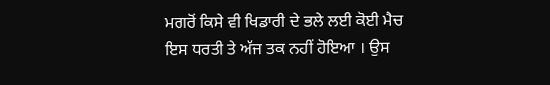ਮਗਰੋਂ ਕਿਸੇ ਵੀ ਖਿਡਾਰੀ ਦੇ ਭਲੇ ਲਈ ਕੋਈ ਮੈਚ ਇਸ ਧਰਤੀ ਤੇ ਅੱਜ ਤਕ ਨਹੀਂ ਹੋਇਆ । ਉਸ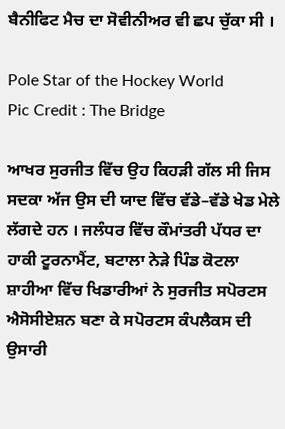ਬੈਨੀਫਿਟ ਮੈਚ ਦਾ ਸੋਵੀਨੀਅਰ ਵੀ ਛਪ ਚੁੱਕਾ ਸੀ ।

Pole Star of the Hockey World
Pic Credit : The Bridge

ਆਖਰ ਸੁਰਜੀਤ ਵਿੱਚ ਉਹ ਕਿਹੜੀ ਗੱਲ ਸੀ ਜਿਸ ਸਦਕਾ ਅੱਜ ਉਸ ਦੀ ਯਾਦ ਵਿੱਚ ਵੱਡੇ–ਵੱਡੇ ਖੇਡ ਮੇਲੇ ਲੱਗਦੇ ਹਨ । ਜਲੰਧਰ ਵਿੱਚ ਕੌਮਾਂਤਰੀ ਪੱਧਰ ਦਾ ਹਾਕੀ ਟੂਰਨਾਮੈਂਟ, ਬਟਾਲਾ ਨੇੜੇ ਪਿੰਡ ਕੋਟਲਾ ਸ਼ਾਹੀਆ ਵਿੱਚ ਖਿਡਾਰੀਆਂ ਨੇ ਸੁਰਜੀਤ ਸਪੋਰਟਸ ਐਸੋਸੀਏਸ਼ਨ ਬਣਾ ਕੇ ਸਪੋਰਟਸ ਕੰਪਲੈਕਸ ਦੀ ਉਸਾਰੀ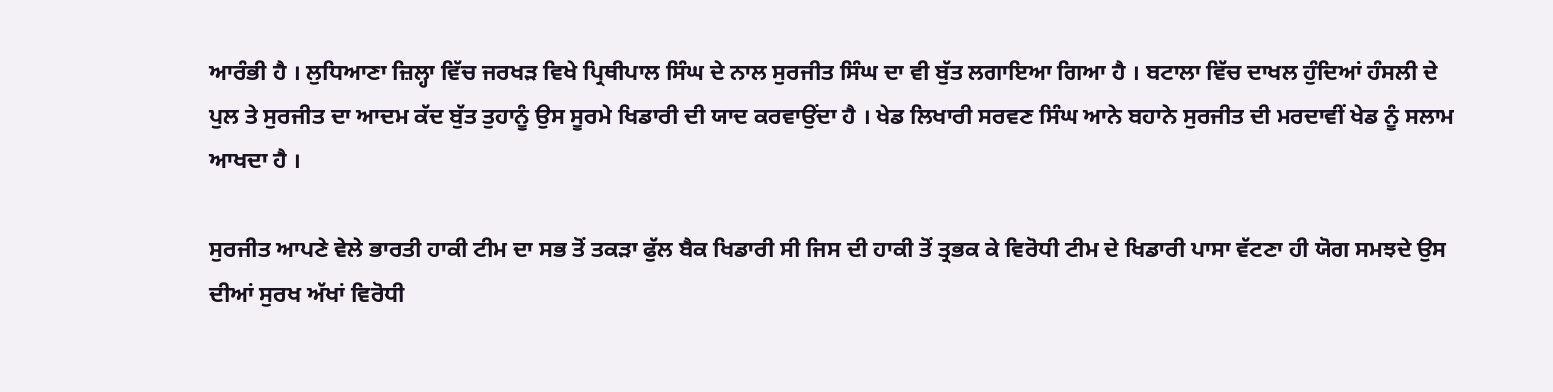ਆਰੰਭੀ ਹੈ । ਲੁਧਿਆਣਾ ਜ਼ਿਲ੍ਹਾ ਵਿੱਚ ਜਰਖੜ ਵਿਖੇ ਪ੍ਰਿਥੀਪਾਲ ਸਿੰਘ ਦੇ ਨਾਲ ਸੁਰਜੀਤ ਸਿੰਘ ਦਾ ਵੀ ਬੁੱਤ ਲਗਾਇਆ ਗਿਆ ਹੈ । ਬਟਾਲਾ ਵਿੱਚ ਦਾਖਲ ਹੁੰਦਿਆਂ ਹੰਸਲੀ ਦੇ ਪੁਲ ਤੇ ਸੁਰਜੀਤ ਦਾ ਆਦਮ ਕੱਦ ਬੁੱਤ ਤੁਹਾਨੂੰ ਉਸ ਸੂਰਮੇ ਖਿਡਾਰੀ ਦੀ ਯਾਦ ਕਰਵਾਉਂਦਾ ਹੈ । ਖੇਡ ਲਿਖਾਰੀ ਸਰਵਣ ਸਿੰਘ ਆਨੇ ਬਹਾਨੇ ਸੁਰਜੀਤ ਦੀ ਮਰਦਾਵੀਂ ਖੇਡ ਨੂੰ ਸਲਾਮ ਆਖਦਾ ਹੈ ।

ਸੁਰਜੀਤ ਆਪਣੇ ਵੇਲੇ ਭਾਰਤੀ ਹਾਕੀ ਟੀਮ ਦਾ ਸਭ ਤੋਂ ਤਕੜਾ ਫੁੱਲ ਬੈਕ ਖਿਡਾਰੀ ਸੀ ਜਿਸ ਦੀ ਹਾਕੀ ਤੋਂ ਤ੍ਰਭਕ ਕੇ ਵਿਰੋਧੀ ਟੀਮ ਦੇ ਖਿਡਾਰੀ ਪਾਸਾ ਵੱਟਣਾ ਹੀ ਯੋਗ ਸਮਝਦੇ ਉਸ ਦੀਆਂ ਸੁਰਖ ਅੱਖਾਂ ਵਿਰੋਧੀ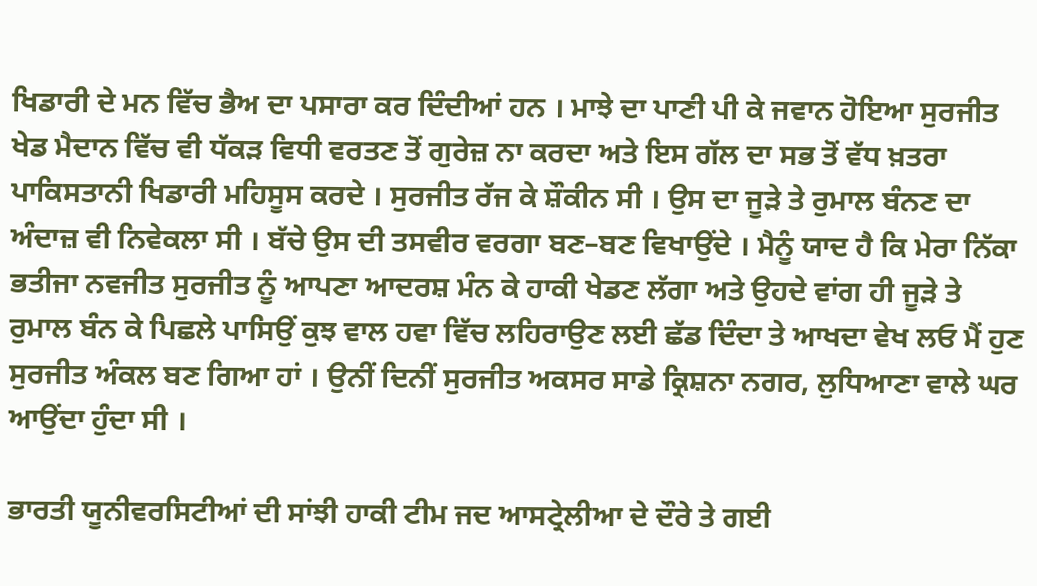ਖਿਡਾਰੀ ਦੇ ਮਨ ਵਿੱਚ ਭੈਅ ਦਾ ਪਸਾਰਾ ਕਰ ਦਿੰਦੀਆਂ ਹਨ । ਮਾਝੇ ਦਾ ਪਾਣੀ ਪੀ ਕੇ ਜਵਾਨ ਹੋਇਆ ਸੁਰਜੀਤ ਖੇਡ ਮੈਦਾਨ ਵਿੱਚ ਵੀ ਧੱਕੜ ਵਿਧੀ ਵਰਤਣ ਤੋਂ ਗੁਰੇਜ਼ ਨਾ ਕਰਦਾ ਅਤੇ ਇਸ ਗੱਲ ਦਾ ਸਭ ਤੋਂ ਵੱਧ ਖ਼ਤਰਾ ਪਾਕਿਸਤਾਨੀ ਖਿਡਾਰੀ ਮਹਿਸੂਸ ਕਰਦੇ । ਸੁਰਜੀਤ ਰੱਜ ਕੇ ਸ਼ੌਕੀਨ ਸੀ । ਉਸ ਦਾ ਜੂੜੇ ਤੇ ਰੁਮਾਲ ਬੰਨਣ ਦਾ ਅੰਦਾਜ਼ ਵੀ ਨਿਵੇਕਲਾ ਸੀ । ਬੱਚੇ ਉਸ ਦੀ ਤਸਵੀਰ ਵਰਗਾ ਬਣ–ਬਣ ਵਿਖਾਉਂਦੇ । ਮੈਨੂੰ ਯਾਦ ਹੈ ਕਿ ਮੇਰਾ ਨਿੱਕਾ ਭਤੀਜਾ ਨਵਜੀਤ ਸੁਰਜੀਤ ਨੂੰ ਆਪਣਾ ਆਦਰਸ਼ ਮੰਨ ਕੇ ਹਾਕੀ ਖੇਡਣ ਲੱਗਾ ਅਤੇ ਉਹਦੇ ਵਾਂਗ ਹੀ ਜੂੜੇ ਤੇ ਰੁਮਾਲ ਬੰਨ ਕੇ ਪਿਛਲੇ ਪਾਸਿਉਂ ਕੁਝ ਵਾਲ ਹਵਾ ਵਿੱਚ ਲਹਿਰਾਉਣ ਲਈ ਛੱਡ ਦਿੰਦਾ ਤੇ ਆਖਦਾ ਵੇਖ ਲਓ ਮੈਂ ਹੁਣ ਸੁਰਜੀਤ ਅੰਕਲ ਬਣ ਗਿਆ ਹਾਂ । ਉਨੀਂ ਦਿਨੀਂ ਸੁਰਜੀਤ ਅਕਸਰ ਸਾਡੇ ਕ੍ਰਿਸ਼ਨਾ ਨਗਰ, ਲੁਧਿਆਣਾ ਵਾਲੇ ਘਰ ਆਉਂਦਾ ਹੁੰਦਾ ਸੀ ।

ਭਾਰਤੀ ਯੂਨੀਵਰਸਿਟੀਆਂ ਦੀ ਸਾਂਝੀ ਹਾਕੀ ਟੀਮ ਜਦ ਆਸਟ੍ਰੇਲੀਆ ਦੇ ਦੌਰੇ ਤੇ ਗਈ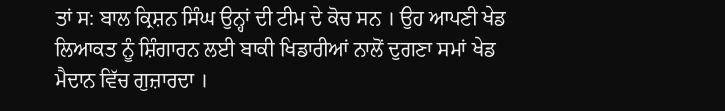ਤਾਂ ਸ: ਬਾਲ ਕ੍ਰਿਸ਼ਨ ਸਿੰਘ ਉਨ੍ਹਾਂ ਦੀ ਟੀਮ ਦੇ ਕੋਚ ਸਨ । ਉਹ ਆਪਣੀ ਖੇਡ ਲਿਆਕਤ ਨੂੰ ਸ਼ਿੰਗਾਰਨ ਲਈ ਬਾਕੀ ਖਿਡਾਰੀਆਂ ਨਾਲੋਂ ਦੁਗਣਾ ਸਮਾਂ ਖੇਡ ਮੈਦਾਨ ਵਿੱਚ ਗੁਜ਼ਾਰਦਾ ।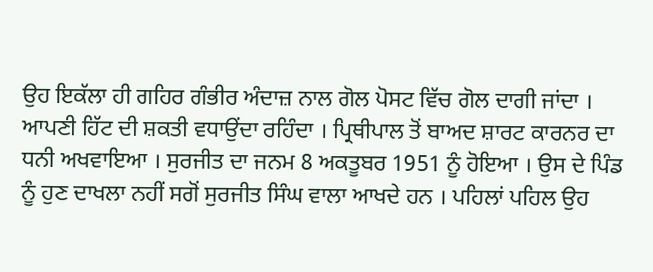ਉਹ ਇਕੱਲਾ ਹੀ ਗਹਿਰ ਗੰਭੀਰ ਅੰਦਾਜ਼ ਨਾਲ ਗੋਲ ਪੋਸਟ ਵਿੱਚ ਗੋਲ ਦਾਗੀ ਜਾਂਦਾ । ਆਪਣੀ ਹਿੱਟ ਦੀ ਸ਼ਕਤੀ ਵਧਾਉਂਦਾ ਰਹਿੰਦਾ । ਪ੍ਰਿਥੀਪਾਲ ਤੋਂ ਬਾਅਦ ਸ਼ਾਰਟ ਕਾਰਨਰ ਦਾ ਧਨੀ ਅਖਵਾਇਆ । ਸੁਰਜੀਤ ਦਾ ਜਨਮ 8 ਅਕਤੂਬਰ 1951 ਨੂੰ ਹੋਇਆ । ਉਸ ਦੇ ਪਿੰਡ ਨੂੰ ਹੁਣ ਦਾਖਲਾ ਨਹੀਂ ਸਗੋਂ ਸੁਰਜੀਤ ਸਿੰਘ ਵਾਲਾ ਆਖਦੇ ਹਨ । ਪਹਿਲਾਂ ਪਹਿਲ ਉਹ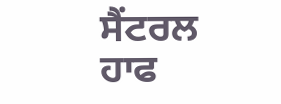ਸੈਂਟਰਲ ਹਾਫ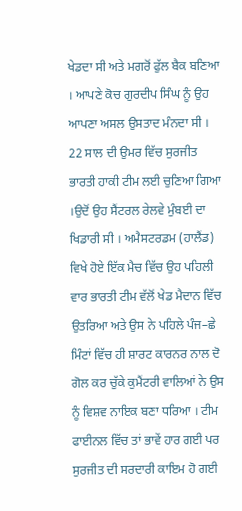ਖੇਡਦਾ ਸੀ ਅਤੇ ਮਗਰੋਂ ਫੁੱਲ ਬੈਕ ਬਣਿਆ । ਆਪਣੇ ਕੋਚ ਗੁਰਦੀਪ ਸਿੰਘ ਨੂੰ ਉਹ ਆਪਣਾ ਅਸਲ ਉਸਤਾਦ ਮੰਨਦਾ ਸੀ । 22 ਸਾਲ ਦੀ ਉਮਰ ਵਿੱਚ ਸੁਰਜੀਤ ਭਾਰਤੀ ਹਾਕੀ ਟੀਮ ਲਈ ਚੁਣਿਆ ਗਿਆ ।ਉਦੋਂ ਉਹ ਸੈਂਟਰਲ ਰੇਲਵੇ ਮੁੰਬਈ ਦਾ ਖਿਡਾਰੀ ਸੀ । ਅਮੈਸਟਰਡਮ (ਹਾਲੈਂਡ) ਵਿਖੇ ਹੋਏ ਇੱਕ ਮੈਚ ਵਿੱਚ ਉਹ ਪਹਿਲੀ ਵਾਰ ਭਾਰਤੀ ਟੀਮ ਵੱਲੋਂ ਖੇਡ ਮੈਦਾਨ ਵਿੱਚ ਉਤਰਿਆ ਅਤੇ ਉਸ ਨੇ ਪਹਿਲੇ ਪੰਜ–ਛੇ ਮਿੰਟਾਂ ਵਿੱਚ ਹੀ ਸ਼ਾਰਟ ਕਾਰਨਰ ਨਾਲ ਦੋ ਗੋਲ ਕਰ ਚੁੱਕੇ ਕੁਮੈਂਟਰੀ ਵਾਲਿਆਂ ਨੇ ਉਸ ਨੂੰ ਵਿਸ਼ਵ ਨਾਇਕ ਬਣਾ ਧਰਿਆ । ਟੀਮ ਫਾਈਨਲ ਵਿੱਚ ਤਾਂ ਭਾਵੇਂ ਹਾਰ ਗਈ ਪਰ ਸੁਰਜੀਤ ਦੀ ਸਰਦਾਰੀ ਕਾਇਮ ਹੋ ਗਈ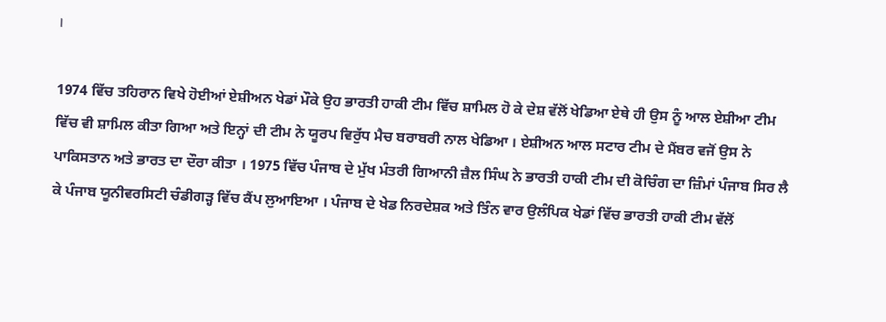।

1974 ਵਿੱਚ ਤਹਿਰਾਨ ਵਿਖੇ ਹੋਈਆਂ ਏਸ਼ੀਅਨ ਖੇਡਾਂ ਮੌਕੇ ਉਹ ਭਾਰਤੀ ਹਾਕੀ ਟੀਮ ਵਿੱਚ ਸ਼ਾਮਿਲ ਹੋ ਕੇ ਦੇਸ਼ ਵੱਲੋਂ ਖੇਡਿਆ ਏਥੇ ਹੀ ਉਸ ਨੂੰ ਆਲ ਏਸ਼ੀਆ ਟੀਮ ਵਿੱਚ ਵੀ ਸ਼ਾਮਿਲ ਕੀਤਾ ਗਿਆ ਅਤੇ ਇਨ੍ਹਾਂ ਦੀ ਟੀਮ ਨੇ ਯੂਰਪ ਵਿਰੁੱਧ ਮੈਚ ਬਰਾਬਰੀ ਨਾਲ ਖੇਡਿਆ । ਏਸ਼ੀਅਨ ਆਲ ਸਟਾਰ ਟੀਮ ਦੇ ਮੈਂਬਰ ਵਜੋਂ ਉਸ ਨੇ ਪਾਕਿਸਤਾਨ ਅਤੇ ਭਾਰਤ ਦਾ ਦੌਰਾ ਕੀਤਾ । 1975 ਵਿੱਚ ਪੰਜਾਬ ਦੇ ਮੁੱਖ ਮੰਤਰੀ ਗਿਆਨੀ ਜ਼ੈਲ ਸਿੰਘ ਨੇ ਭਾਰਤੀ ਹਾਕੀ ਟੀਮ ਦੀ ਕੋਚਿੰਗ ਦਾ ਜ਼ਿੰਮਾਂ ਪੰਜਾਬ ਸਿਰ ਲੈ ਕੇ ਪੰਜਾਬ ਯੂਨੀਵਰਸਿਟੀ ਚੰਡੀਗੜ੍ਹ ਵਿੱਚ ਕੈਂਪ ਲੁਆਇਆ । ਪੰਜਾਬ ਦੇ ਖੇਡ ਨਿਰਦੇਸ਼ਕ ਅਤੇ ਤਿੰਨ ਵਾਰ ਉਲੰਪਿਕ ਖੇਡਾਂ ਵਿੱਚ ਭਾਰਤੀ ਹਾਕੀ ਟੀਮ ਵੱਲੋਂ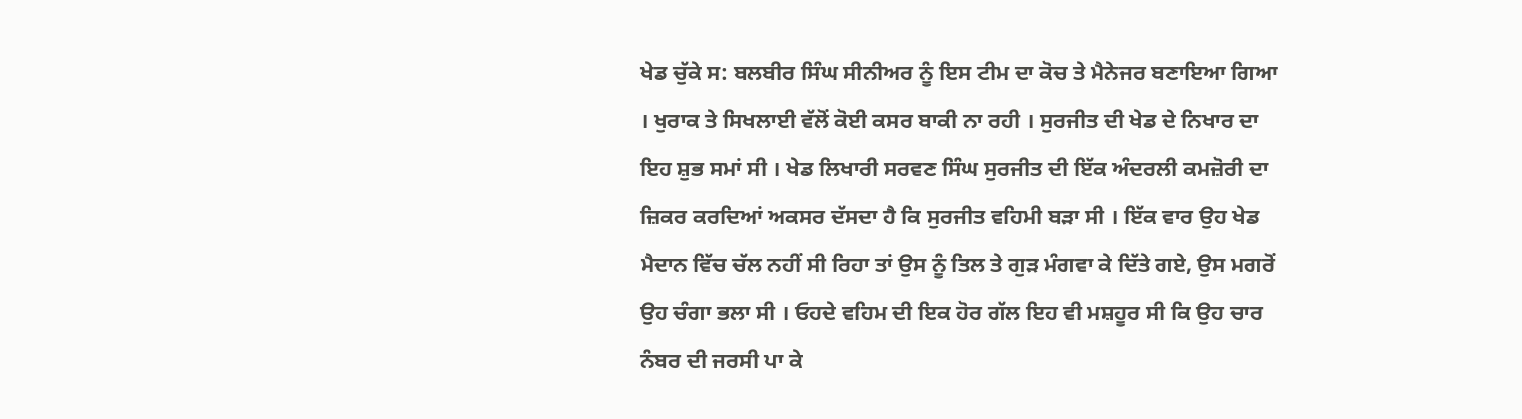ਖੇਡ ਚੁੱਕੇ ਸ: ਬਲਬੀਰ ਸਿੰਘ ਸੀਨੀਅਰ ਨੂੰ ਇਸ ਟੀਮ ਦਾ ਕੋਚ ਤੇ ਮੈਨੇਜਰ ਬਣਾਇਆ ਗਿਆ । ਖੁਰਾਕ ਤੇ ਸਿਖਲਾਈ ਵੱਲੋਂ ਕੋਈ ਕਸਰ ਬਾਕੀ ਨਾ ਰਹੀ । ਸੁਰਜੀਤ ਦੀ ਖੇਡ ਦੇ ਨਿਖਾਰ ਦਾ ਇਹ ਸ਼ੁਭ ਸਮਾਂ ਸੀ । ਖੇਡ ਲਿਖਾਰੀ ਸਰਵਣ ਸਿੰਘ ਸੁਰਜੀਤ ਦੀ ਇੱਕ ਅੰਦਰਲੀ ਕਮਜ਼ੋਰੀ ਦਾ ਜ਼ਿਕਰ ਕਰਦਿਆਂ ਅਕਸਰ ਦੱਸਦਾ ਹੈ ਕਿ ਸੁਰਜੀਤ ਵਹਿਮੀ ਬੜਾ ਸੀ । ਇੱਕ ਵਾਰ ਉਹ ਖੇਡ ਮੈਦਾਨ ਵਿੱਚ ਚੱਲ ਨਹੀਂ ਸੀ ਰਿਹਾ ਤਾਂ ਉਸ ਨੂੰ ਤਿਲ ਤੇ ਗੁੜ ਮੰਗਵਾ ਕੇ ਦਿੱਤੇ ਗਏ, ਉਸ ਮਗਰੋਂ ਉਹ ਚੰਗਾ ਭਲਾ ਸੀ । ਓਹਦੇ ਵਹਿਮ ਦੀ ਇਕ ਹੋਰ ਗੱਲ ਇਹ ਵੀ ਮਸ਼ਹੂਰ ਸੀ ਕਿ ਉਹ ਚਾਰ ਨੰਬਰ ਦੀ ਜਰਸੀ ਪਾ ਕੇ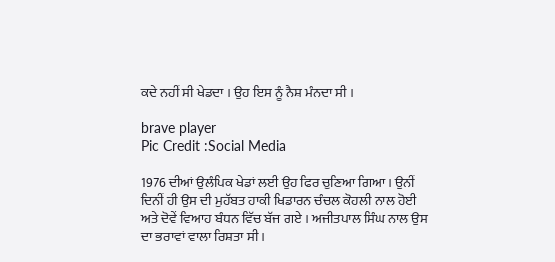ਕਦੇ ਨਹੀਂ ਸੀ ਖੇਡਦਾ । ਉਹ ਇਸ ਨੂੰ ਨੈਸ਼ ਮੰਨਦਾ ਸੀ ।

brave player
Pic Credit :Social Media

1976 ਦੀਆਂ ਉਲੰਪਿਕ ਖੇਡਾਂ ਲਈ ਉਹ ਫਿਰ ਚੁਣਿਆ ਗਿਆ । ਉਨੀਂ ਦਿਨੀਂ ਹੀ ਉਸ ਦੀ ਮੁਹੱਬਤ ਹਾਕੀ ਖਿਡਾਰਨ ਚੰਚਲ ਕੋਹਲੀ ਨਾਲ ਹੋਈ ਅਤੇ ਦੋਵੇਂ ਵਿਆਹ ਬੰਧਨ ਵਿੱਚ ਬੱਜ ਗਏ । ਅਜੀਤਪਾਲ ਸਿੰਘ ਨਾਲ ਉਸ ਦਾ ਭਰਾਵਾਂ ਵਾਲਾ ਰਿਸ਼ਤਾ ਸੀ ।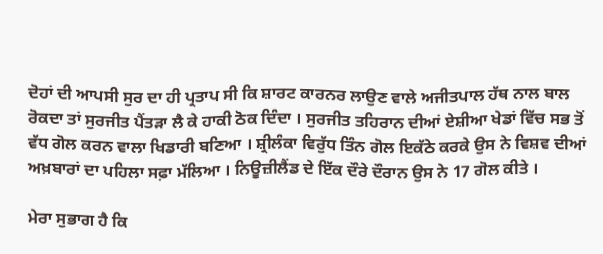ਦੋਹਾਂ ਦੀ ਆਪਸੀ ਸੁਰ ਦਾ ਹੀ ਪ੍ਰਤਾਪ ਸੀ ਕਿ ਸ਼ਾਰਟ ਕਾਰਨਰ ਲਾਉਣ ਵਾਲੇ ਅਜੀਤਪਾਲ ਹੱਥ ਨਾਲ ਬਾਲ ਰੋਕਦਾ ਤਾਂ ਸੁਰਜੀਤ ਪੈਂਤੜਾ ਲੈ ਕੇ ਹਾਕੀ ਠੋਕ ਦਿੰਦਾ । ਸੁਰਜੀਤ ਤਹਿਰਾਨ ਦੀਆਂ ਏਸ਼ੀਆ ਖੇਡਾਂ ਵਿੱਚ ਸਭ ਤੋਂ ਵੱਧ ਗੋਲ ਕਰਨ ਵਾਲਾ ਖਿਡਾਰੀ ਬਣਿਆ । ਸ਼੍ਰੀਲੰਕਾ ਵਿਰੁੱਧ ਤਿੰਨ ਗੋਲ ਇਕੱਠੇ ਕਰਕੇ ਉਸ ਨੇ ਵਿਸ਼ਵ ਦੀਆਂ ਅਖ਼ਬਾਰਾਂ ਦਾ ਪਹਿਲਾ ਸਫ਼ਾ ਮੱਲਿਆ । ਨਿਊਜ਼ੀਲੈਂਡ ਦੇ ਇੱਕ ਦੌਰੇ ਦੌਰਾਨ ਉਸ ਨੇ 17 ਗੋਲ ਕੀਤੇ ।

ਮੇਰਾ ਸੁਭਾਗ ਹੈ ਕਿ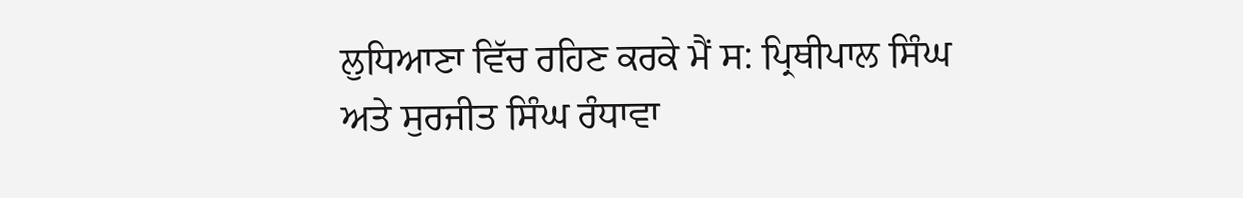ਲੁਧਿਆਣਾ ਵਿੱਚ ਰਹਿਣ ਕਰਕੇ ਮੈਂ ਸ: ਪ੍ਰਿਥੀਪਾਲ ਸਿੰਘ ਅਤੇ ਸੁਰਜੀਤ ਸਿੰਘ ਰੰਧਾਵਾ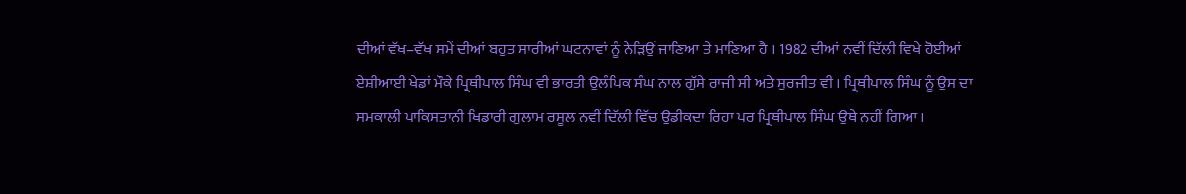ਦੀਆਂ ਵੱਖ–ਵੱਖ ਸਮੇਂ ਦੀਆਂ ਬਹੁਤ ਸਾਰੀਆਂ ਘਟਨਾਵਾਂ ਨੂੰ ਨੇੜਿਉਂ ਜਾਣਿਆ ਤੇ ਮਾਣਿਆ ਹੈ । 1982 ਦੀਆਂ ਨਵੀਂ ਦਿੱਲੀ ਵਿਖੇ ਹੋਈਆਂ ਏਸ਼ੀਆਈ ਖੇਡਾਂ ਮੌਕੇ ਪ੍ਰਿਥੀਪਾਲ ਸਿੰਘ ਵੀ ਭਾਰਤੀ ਉਲੰਪਿਕ ਸੰਘ ਨਾਲ ਗੁੱਸੇ ਰਾਜੀ ਸੀ ਅਤੇ ਸੁਰਜੀਤ ਵੀ । ਪ੍ਰਿਥੀਪਾਲ ਸਿੰਘ ਨੂੰ ਉਸ ਦਾ ਸਮਕਾਲੀ ਪਾਕਿਸਤਾਨੀ ਖਿਡਾਰੀ ਗੁਲਾਮ ਰਸੂਲ ਨਵੀਂ ਦਿੱਲੀ ਵਿੱਚ ਉਡੀਕਦਾ ਰਿਹਾ ਪਰ ਪ੍ਰਿਥੀਪਾਲ ਸਿੰਘ ਉਥੇ ਨਹੀਂ ਗਿਆ ।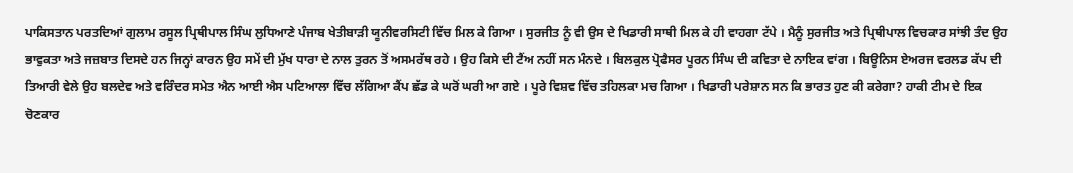ਪਾਕਿਸਤਾਨ ਪਰਤਦਿਆਂ ਗੁਲਾਮ ਰਸੂਲ ਪ੍ਰਿਥੀਪਾਲ ਸਿੰਘ ਲੁਧਿਆਣੇ ਪੰਜਾਬ ਖੇਤੀਬਾੜੀ ਯੂਨੀਵਰਸਿਟੀ ਵਿੱਚ ਮਿਲ ਕੇ ਗਿਆ । ਸੁਰਜੀਤ ਨੂੰ ਵੀ ਉਸ ਦੇ ਖਿਡਾਰੀ ਸਾਥੀ ਮਿਲ ਕੇ ਹੀ ਵਾਹਗਾ ਟੱਪੇ । ਮੈਨੂੰ ਸੁਰਜੀਤ ਅਤੇ ਪ੍ਰਿਥੀਪਾਲ ਵਿਚਕਾਰ ਸਾਂਝੀ ਤੰਦ ਉਹ ਭਾਵੁਕਤਾ ਅਤੇ ਜਜ਼ਬਾਤ ਦਿਸਦੇ ਹਨ ਜਿਨ੍ਹਾਂ ਕਾਰਨ ਉਹ ਸਮੇਂ ਦੀ ਮੁੱਖ ਧਾਰਾ ਦੇ ਨਾਲ ਤੁਰਨ ਤੋਂ ਅਸਮਰੱਥ ਰਹੇ । ਉਹ ਕਿਸੇ ਦੀ ਟੈਂਅ ਨਹੀਂ ਸਨ ਮੰਨਦੇ । ਬਿਲਕੁਲ ਪ੍ਰੋਫੈਸਰ ਪੂਰਨ ਸਿੰਘ ਦੀ ਕਵਿਤਾ ਦੇ ਨਾਇਕ ਵਾਂਗ । ਬਿਊਨਿਸ ਏਅਰਜ ਵਰਲਡ ਕੱਪ ਦੀ ਤਿਆਰੀ ਵੇਲੇ ਉਹ ਬਲਦੇਵ ਅਤੇ ਵਰਿੰਦਰ ਸਮੇਤ ਐਨ ਆਈ ਐਸ ਪਟਿਆਲਾ ਵਿੱਚ ਲੱਗਿਆ ਕੈਂਪ ਛੱਡ ਕੇ ਘਰੋਂ ਘਰੀ ਆ ਗਏ । ਪੂਰੇ ਵਿਸ਼ਵ ਵਿੱਚ ਤਹਿਲਕਾ ਮਚ ਗਿਆ । ਖਿਡਾਰੀ ਪਰੇਸ਼ਾਨ ਸਨ ਕਿ ਭਾਰਤ ਹੁਣ ਕੀ ਕਰੇਗਾ? ਹਾਕੀ ਟੀਮ ਦੇ ਇਕ ਚੋਣਕਾਰ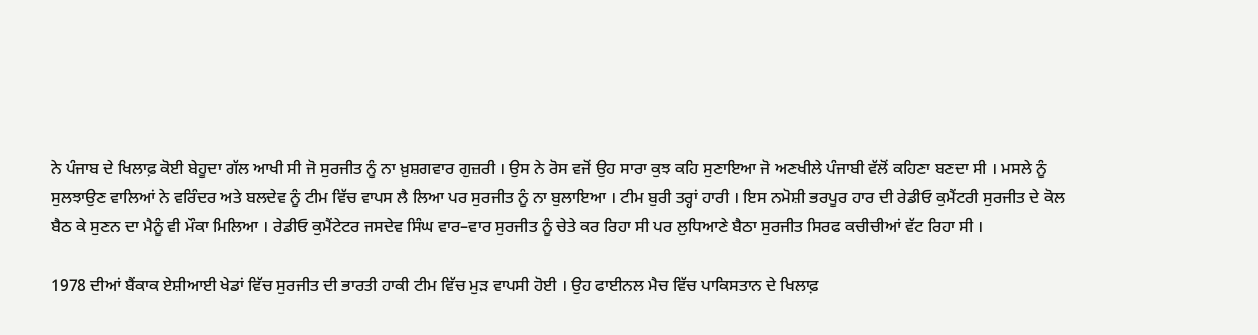ਨੇ ਪੰਜਾਬ ਦੇ ਖਿਲਾਫ਼ ਕੋਈ ਬੇਹੂਦਾ ਗੱਲ ਆਖੀ ਸੀ ਜੋ ਸੁਰਜੀਤ ਨੂੰ ਨਾ ਖ਼ੁਸ਼ਗਵਾਰ ਗੁਜ਼ਰੀ । ਉਸ ਨੇ ਰੋਸ ਵਜੋਂ ਉਹ ਸਾਰਾ ਕੁਝ ਕਹਿ ਸੁਣਾਇਆ ਜੋ ਅਣਖੀਲੇ ਪੰਜਾਬੀ ਵੱਲੋਂ ਕਹਿਣਾ ਬਣਦਾ ਸੀ । ਮਸਲੇ ਨੂੰ ਸੁਲਝਾਉਣ ਵਾਲਿਆਂ ਨੇ ਵਰਿੰਦਰ ਅਤੇ ਬਲਦੇਵ ਨੂੰ ਟੀਮ ਵਿੱਚ ਵਾਪਸ ਲੈ ਲਿਆ ਪਰ ਸੁਰਜੀਤ ਨੂੰ ਨਾ ਬੁਲਾਇਆ । ਟੀਮ ਬੁਰੀ ਤਰ੍ਹਾਂ ਹਾਰੀ । ਇਸ ਨਮੋਸ਼ੀ ਭਰਪੂਰ ਹਾਰ ਦੀ ਰੇਡੀਓ ਕੁਮੈਂਟਰੀ ਸੁਰਜੀਤ ਦੇ ਕੋਲ ਬੈਠ ਕੇ ਸੁਣਨ ਦਾ ਮੈਨੂੰ ਵੀ ਮੌਕਾ ਮਿਲਿਆ । ਰੇਡੀਓ ਕੁਮੈਂਟੇਟਰ ਜਸਦੇਵ ਸਿੰਘ ਵਾਰ–ਵਾਰ ਸੁਰਜੀਤ ਨੂੰ ਚੇਤੇ ਕਰ ਰਿਹਾ ਸੀ ਪਰ ਲੁਧਿਆਣੇ ਬੈਠਾ ਸੁਰਜੀਤ ਸਿਰਫ ਕਚੀਚੀਆਂ ਵੱਟ ਰਿਹਾ ਸੀ ।

1978 ਦੀਆਂ ਬੈਂਕਾਕ ਏਸ਼ੀਆਈ ਖੇਡਾਂ ਵਿੱਚ ਸੁਰਜੀਤ ਦੀ ਭਾਰਤੀ ਹਾਕੀ ਟੀਮ ਵਿੱਚ ਮੁੜ ਵਾਪਸੀ ਹੋਈ । ਉਹ ਫਾਈਨਲ ਮੈਚ ਵਿੱਚ ਪਾਕਿਸਤਾਨ ਦੇ ਖਿਲਾਫ਼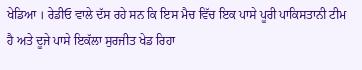ਖੇਡਿਆ । ਰੇਡੀਓ ਵਾਲੇ ਦੱਸ ਰਹੇ ਸਨ ਕਿ ਇਸ ਮੈਚ ਵਿੱਚ ਇਕ ਪਾਸੇ ਪੂਰੀ ਪਾਕਿਸਤਾਨੀ ਟੀਮ ਹੈ ਅਤੇ ਦੂਜੇ ਪਾਸੇ ਇਕੱਲਾ ਸੁਰਜੀਤ ਖੇਡ ਰਿਹਾ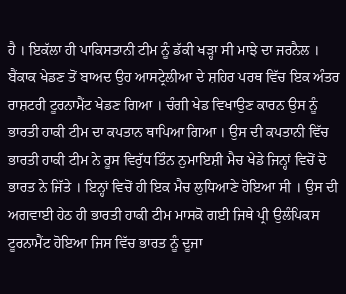ਹੈ । ਇਕੱਲਾ ਹੀ ਪਾਕਿਸਤਾਨੀ ਟੀਮ ਨੂੰ ਡੱਕੀ ਖੜ੍ਹਾ ਸੀ ਮਾਝੇ ਦਾ ਜਰਨੈਲ । ਬੈਂਕਾਕ ਖੇਡਣ ਤੋਂ ਬਾਅਦ ਉਹ ਆਸਟ੍ਰੇਲੀਆ ਦੇ ਸ਼ਹਿਰ ਪਰਥ ਵਿੱਚ ਇਕ ਅੰਤਰ ਰਾਸ਼ਟਰੀ ਟੂਰਨਾਮੈਂਟ ਖੇਡਣ ਗਿਆ । ਚੰਗੀ ਖੇਡ ਵਿਖਾਉਣ ਕਾਰਨ ਉਸ ਨੂੰ ਭਾਰਤੀ ਹਾਕੀ ਟੀਮ ਦਾ ਕਪਤਾਨ ਥਾਪਿਆ ਗਿਆ । ਉਸ ਦੀ ਕਪਤਾਨੀ ਵਿੱਚ ਭਾਰਤੀ ਹਾਕੀ ਟੀਮ ਨੇ ਰੂਸ ਵਿਰੁੱਧ ਤਿੰਨ ਨੁਮਾਇਸ਼ੀ ਮੈਚ ਖੇਡੇ ਜਿਨ੍ਹਾਂ ਵਿਚੋਂ ਦੋ ਭਾਰਤ ਨੇ ਜਿੱਤੇ । ਇਨ੍ਹਾਂ ਵਿਚੋਂ ਹੀ ਇਕ ਮੈਚ ਲੁਧਿਆਣੇ ਹੋਇਆ ਸੀ । ਉਸ ਦੀ ਅਗਵਾਈ ਹੇਠ ਹੀ ਭਾਰਤੀ ਹਾਕੀ ਟੀਮ ਮਾਸਕੋ ਗਈ ਜਿਥੇ ਪ੍ਰੀ ਉਲੰਪਿਕਸ ਟੂਰਨਾਮੈਂਟ ਹੋਇਆ ਜਿਸ ਵਿੱਚ ਭਾਰਤ ਨੂੰ ਦੂਜਾ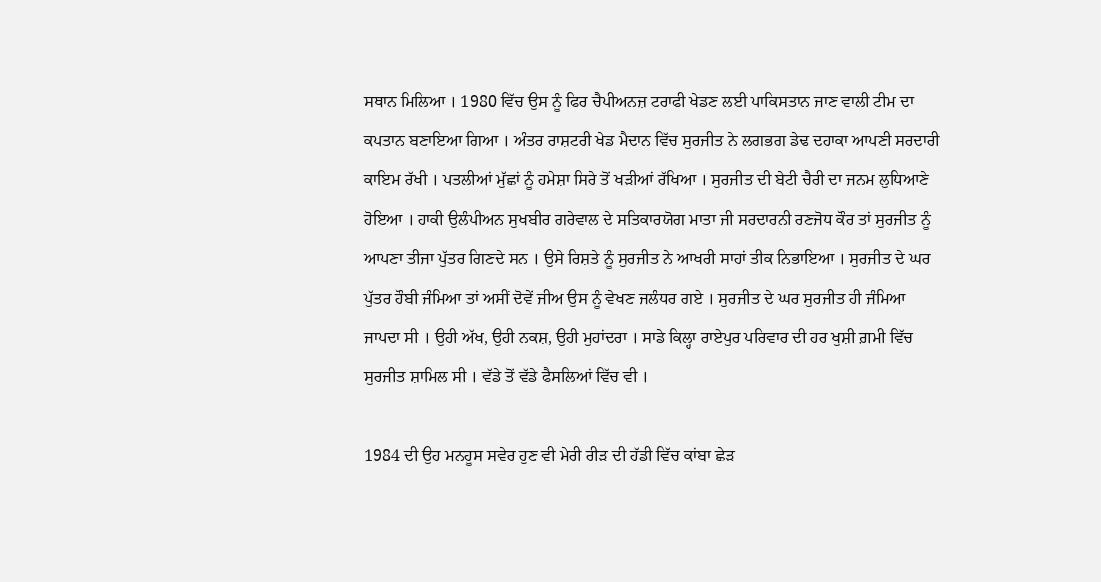ਸਥਾਨ ਮਿਲਿਆ । 1980 ਵਿੱਚ ਉਸ ਨੂੰ ਫਿਰ ਚੈਪੀਅਨਜ਼ ਟਰਾਫੀ ਖੇਡਣ ਲਈ ਪਾਕਿਸਤਾਨ ਜਾਣ ਵਾਲੀ ਟੀਮ ਦਾ ਕਪਤਾਨ ਬਣਾਇਆ ਗਿਆ । ਅੰਤਰ ਰਾਸ਼ਟਰੀ ਖੇਡ ਮੈਦਾਨ ਵਿੱਚ ਸੁਰਜੀਤ ਨੇ ਲਗਭਗ ਡੇਢ ਦਹਾਕਾ ਆਪਣੀ ਸਰਦਾਰੀ ਕਾਇਮ ਰੱਖੀ । ਪਤਲੀਆਂ ਮੁੱਛਾਂ ਨੂੰ ਹਮੇਸ਼ਾ ਸਿਰੇ ਤੋਂ ਖੜੀਆਂ ਰੱਖਿਆ । ਸੁਰਜੀਤ ਦੀ ਬੇਟੀ ਚੈਰੀ ਦਾ ਜਨਮ ਲੁਧਿਆਣੇ ਹੋਇਆ । ਹਾਕੀ ਉਲੰਪੀਅਨ ਸੁਖਬੀਰ ਗਰੇਵਾਲ ਦੇ ਸਤਿਕਾਰਯੋਗ ਮਾਤਾ ਜੀ ਸਰਦਾਰਨੀ ਰਣਜੋਧ ਕੌਰ ਤਾਂ ਸੁਰਜੀਤ ਨੂੰ ਆਪਣਾ ਤੀਜਾ ਪੁੱਤਰ ਗਿਣਦੇ ਸਨ । ਉਸੇ ਰਿਸ਼ਤੇ ਨੂੰ ਸੁਰਜੀਤ ਨੇ ਆਖਰੀ ਸਾਹਾਂ ਤੀਕ ਨਿਭਾਇਆ । ਸੁਰਜੀਤ ਦੇ ਘਰ ਪੁੱਤਰ ਹੌਬੀ ਜੰਮਿਆ ਤਾਂ ਅਸੀਂ ਦੋਵੇਂ ਜੀਅ ਉਸ ਨੂੰ ਵੇਖਣ ਜਲੰਧਰ ਗਏ । ਸੁਰਜੀਤ ਦੇ ਘਰ ਸੁਰਜੀਤ ਹੀ ਜੰਮਿਆ ਜਾਪਦਾ ਸੀ । ਉਹੀ ਅੱਖ, ਉਹੀ ਨਕਸ਼, ਉਹੀ ਮੁਹਾਂਦਰਾ । ਸਾਡੇ ਕਿਲ੍ਹਾ ਰਾਏਪੁਰ ਪਰਿਵਾਰ ਦੀ ਹਰ ਖੁਸ਼ੀ ਗ਼ਮੀ ਵਿੱਚ ਸੁਰਜੀਤ ਸ਼ਾਮਿਲ ਸੀ । ਵੱਡੇ ਤੋਂ ਵੱਡੇ ਫੈਸਲਿਆਂ ਵਿੱਚ ਵੀ ।

1984 ਦੀ ਉਹ ਮਨਹੂਸ ਸਵੇਰ ਹੁਣ ਵੀ ਮੇਰੀ ਰੀੜ ਦੀ ਹੱਡੀ ਵਿੱਚ ਕਾਂਬਾ ਛੇੜ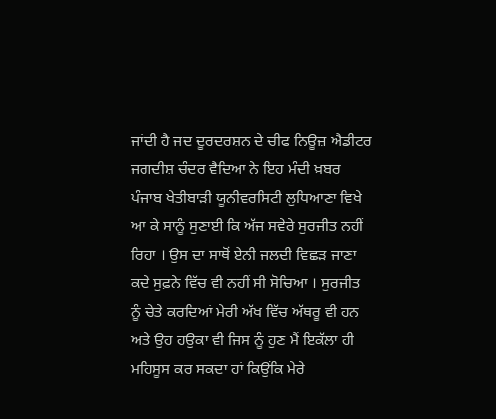ਜਾਂਦੀ ਹੈ ਜਦ ਦੂਰਦਰਸ਼ਨ ਦੇ ਚੀਫ ਨਿਊਜ਼ ਐਡੀਟਰ ਜਗਦੀਸ਼ ਚੰਦਰ ਵੈਦਿਆ ਨੇ ਇਹ ਮੰਦੀ ਖ਼ਬਰ ਪੰਜਾਬ ਖੇਤੀਬਾੜੀ ਯੂਨੀਵਰਸਿਟੀ ਲੁਧਿਆਣਾ ਵਿਖੇ ਆ ਕੇ ਸਾਨੂੰ ਸੁਣਾਈ ਕਿ ਅੱਜ ਸਵੇਰੇ ਸੁਰਜੀਤ ਨਹੀਂ ਰਿਹਾ । ਉਸ ਦਾ ਸਾਥੋਂ ਏਨੀ ਜਲਦੀ ਵਿਛੜ ਜਾਣਾ ਕਦੇ ਸੁਫ਼ਨੇ ਵਿੱਚ ਵੀ ਨਹੀਂ ਸੀ ਸੋਚਿਆ । ਸੁਰਜੀਤ ਨੂੰ ਚੇਤੇ ਕਰਦਿਆਂ ਮੇਰੀ ਅੱਖ ਵਿੱਚ ਅੱਥਰੂ ਵੀ ਹਨ ਅਤੇ ਉਹ ਹਉਕਾ ਵੀ ਜਿਸ ਨੂੰ ਹੁਣ ਮੈਂ ਇਕੱਲਾ ਹੀ ਮਹਿਸੂਸ ਕਰ ਸਕਦਾ ਹਾਂ ਕਿਉਂਕਿ ਮੇਰੇ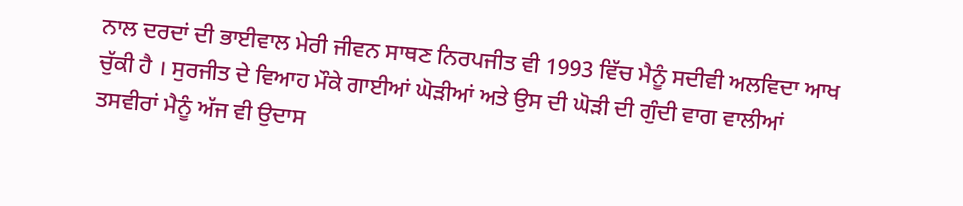ਨਾਲ ਦਰਦਾਂ ਦੀ ਭਾਈਵਾਲ ਮੇਰੀ ਜੀਵਨ ਸਾਥਣ ਨਿਰਪਜੀਤ ਵੀ 1993 ਵਿੱਚ ਮੈਨੂੰ ਸਦੀਵੀ ਅਲਵਿਦਾ ਆਖ ਚੁੱਕੀ ਹੈ । ਸੁਰਜੀਤ ਦੇ ਵਿਆਹ ਮੌਕੇ ਗਾਈਆਂ ਘੋੜੀਆਂ ਅਤੇ ਉਸ ਦੀ ਘੋੜੀ ਦੀ ਗੁੰਦੀ ਵਾਗ ਵਾਲੀਆਂ ਤਸਵੀਰਾਂ ਮੈਨੂੰ ਅੱਜ ਵੀ ਉਦਾਸ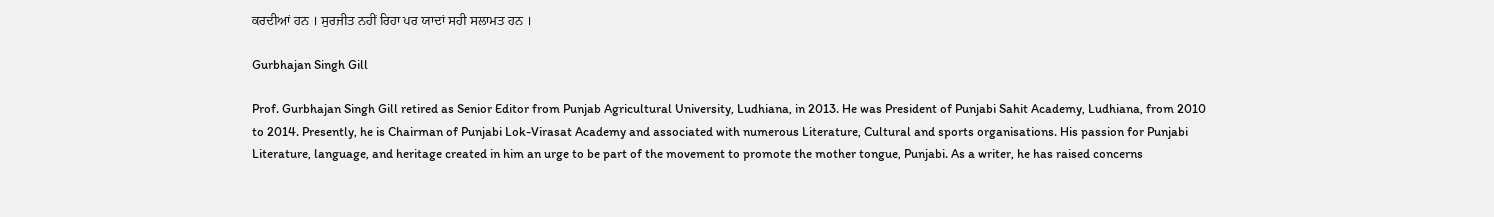ਕਰਦੀਆਂ ਹਨ । ਸੁਰਜੀਤ ਨਹੀਂ ਰਿਹਾ ਪਰ ਯਾਦਾਂ ਸਹੀ ਸਲਾਮਤ ਹਨ ।

Gurbhajan Singh Gill

Prof. Gurbhajan Singh Gill retired as Senior Editor from Punjab Agricultural University, Ludhiana, in 2013. He was President of Punjabi Sahit Academy, Ludhiana, from 2010 to 2014. Presently, he is Chairman of Punjabi Lok-Virasat Academy and associated with numerous Literature, Cultural and sports organisations. His passion for Punjabi Literature, language, and heritage created in him an urge to be part of the movement to promote the mother tongue, Punjabi. As a writer, he has raised concerns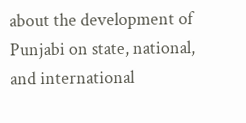about the development of Punjabi on state, national, and international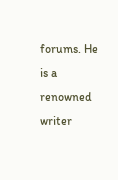forums. He is a renowned writer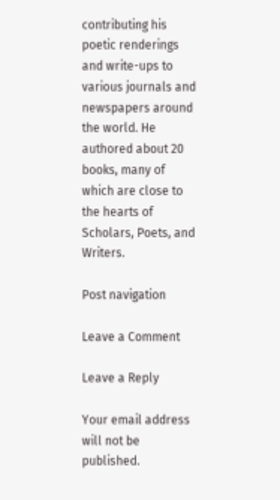contributing his poetic renderings and write-ups to various journals and newspapers around the world. He authored about 20 books, many of which are close to the hearts of Scholars, Poets, and Writers.

Post navigation

Leave a Comment

Leave a Reply

Your email address will not be published.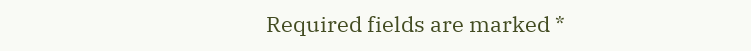Required fields are marked *